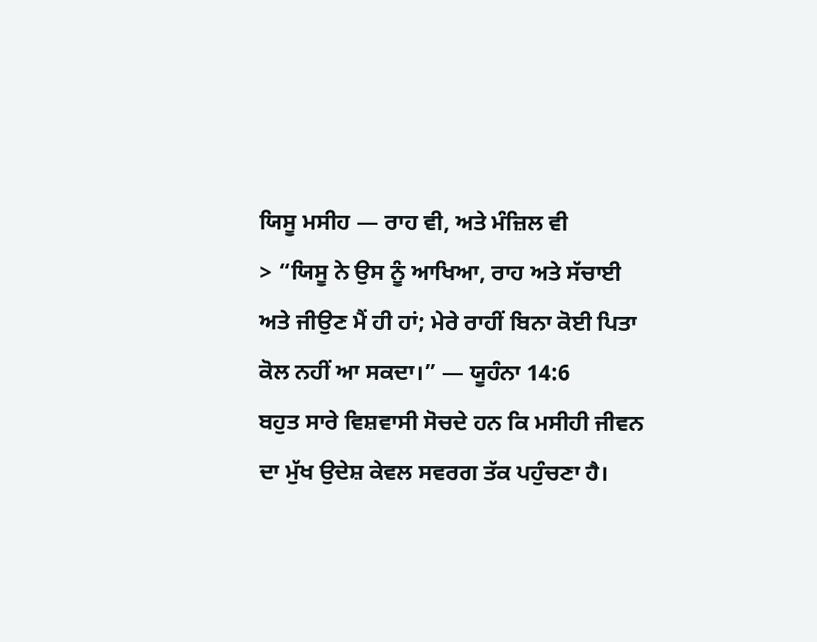ਯਿਸੂ ਮਸੀਹ — ਰਾਹ ਵੀ, ਅਤੇ ਮੰਜ਼ਿਲ ਵੀ
> “ਯਿਸੂ ਨੇ ਉਸ ਨੂੰ ਆਖਿਆ, ਰਾਹ ਅਤੇ ਸੱਚਾਈ ਅਤੇ ਜੀਉਣ ਮੈਂ ਹੀ ਹਾਂ; ਮੇਰੇ ਰਾਹੀਂ ਬਿਨਾ ਕੋਈ ਪਿਤਾ ਕੋਲ ਨਹੀਂ ਆ ਸਕਦਾ।” — ਯੂਹੰਨਾ 14:6
ਬਹੁਤ ਸਾਰੇ ਵਿਸ਼ਵਾਸੀ ਸੋਚਦੇ ਹਨ ਕਿ ਮਸੀਹੀ ਜੀਵਨ ਦਾ ਮੁੱਖ ਉਦੇਸ਼ ਕੇਵਲ ਸਵਰਗ ਤੱਕ ਪਹੁੰਚਣਾ ਹੈ।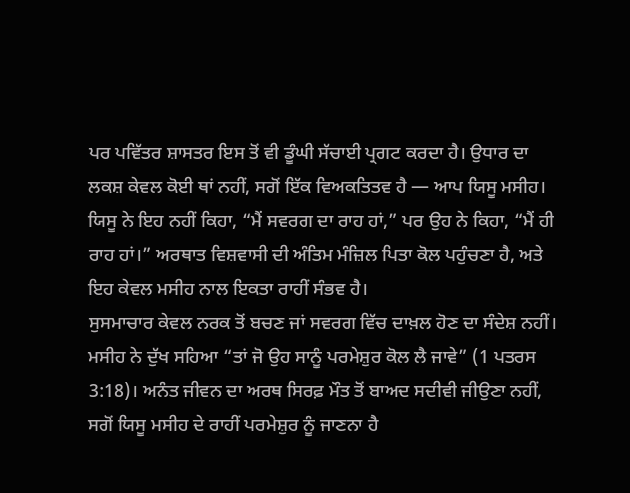ਪਰ ਪਵਿੱਤਰ ਸ਼ਾਸਤਰ ਇਸ ਤੋਂ ਵੀ ਡੂੰਘੀ ਸੱਚਾਈ ਪ੍ਰਗਟ ਕਰਦਾ ਹੈ। ਉਧਾਰ ਦਾ ਲਕਸ਼ ਕੇਵਲ ਕੋਈ ਥਾਂ ਨਹੀਂ, ਸਗੋਂ ਇੱਕ ਵਿਅਕਤਿਤਵ ਹੈ — ਆਪ ਯਿਸੂ ਮਸੀਹ। ਯਿਸੂ ਨੇ ਇਹ ਨਹੀਂ ਕਿਹਾ, “ਮੈਂ ਸਵਰਗ ਦਾ ਰਾਹ ਹਾਂ,” ਪਰ ਉਹ ਨੇ ਕਿਹਾ, “ਮੈਂ ਹੀ ਰਾਹ ਹਾਂ।” ਅਰਥਾਤ ਵਿਸ਼ਵਾਸੀ ਦੀ ਅੰਤਿਮ ਮੰਜ਼ਿਲ ਪਿਤਾ ਕੋਲ ਪਹੁੰਚਣਾ ਹੈ, ਅਤੇ ਇਹ ਕੇਵਲ ਮਸੀਹ ਨਾਲ ਇਕਤਾ ਰਾਹੀਂ ਸੰਭਵ ਹੈ।
ਸੁਸਮਾਚਾਰ ਕੇਵਲ ਨਰਕ ਤੋਂ ਬਚਣ ਜਾਂ ਸਵਰਗ ਵਿੱਚ ਦਾਖ਼ਲ ਹੋਣ ਦਾ ਸੰਦੇਸ਼ ਨਹੀਂ। ਮਸੀਹ ਨੇ ਦੁੱਖ ਸਹਿਆ “ਤਾਂ ਜੋ ਉਹ ਸਾਨੂੰ ਪਰਮੇਸ਼ੁਰ ਕੋਲ ਲੈ ਜਾਵੇ” (1 ਪਤਰਸ 3:18)। ਅਨੰਤ ਜੀਵਨ ਦਾ ਅਰਥ ਸਿਰਫ਼ ਮੌਤ ਤੋਂ ਬਾਅਦ ਸਦੀਵੀ ਜੀਉਣਾ ਨਹੀਂ, ਸਗੋਂ ਯਿਸੂ ਮਸੀਹ ਦੇ ਰਾਹੀਂ ਪਰਮੇਸ਼ੁਰ ਨੂੰ ਜਾਣਨਾ ਹੈ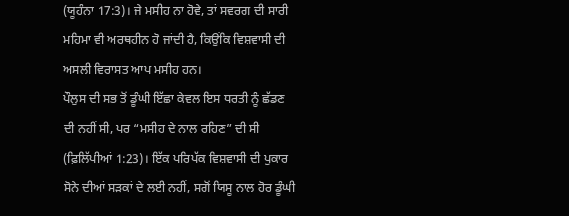(ਯੂਹੰਨਾ 17:3)। ਜੇ ਮਸੀਹ ਨਾ ਹੋਵੇ, ਤਾਂ ਸਵਰਗ ਦੀ ਸਾਰੀ ਮਹਿਮਾ ਵੀ ਅਰਥਹੀਨ ਹੋ ਜਾਂਦੀ ਹੈ, ਕਿਉਂਕਿ ਵਿਸ਼ਵਾਸੀ ਦੀ ਅਸਲੀ ਵਿਰਾਸਤ ਆਪ ਮਸੀਹ ਹਨ।
ਪੌਲੁਸ ਦੀ ਸਭ ਤੋਂ ਡੂੰਘੀ ਇੱਛਾ ਕੇਵਲ ਇਸ ਧਰਤੀ ਨੂੰ ਛੱਡਣ ਦੀ ਨਹੀਂ ਸੀ, ਪਰ “ਮਸੀਹ ਦੇ ਨਾਲ ਰਹਿਣ” ਦੀ ਸੀ (ਫ਼ਿਲਿੱਪੀਆਂ 1:23)। ਇੱਕ ਪਰਿਪੱਕ ਵਿਸ਼ਵਾਸੀ ਦੀ ਪੁਕਾਰ ਸੋਨੇ ਦੀਆਂ ਸੜਕਾਂ ਦੇ ਲਈ ਨਹੀਂ, ਸਗੋਂ ਯਿਸੂ ਨਾਲ ਹੋਰ ਡੂੰਘੀ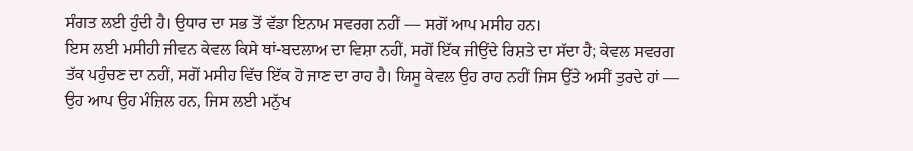ਸੰਗਤ ਲਈ ਹੁੰਦੀ ਹੈ। ਉਧਾਰ ਦਾ ਸਭ ਤੋਂ ਵੱਡਾ ਇਨਾਮ ਸਵਰਗ ਨਹੀਂ — ਸਗੋਂ ਆਪ ਮਸੀਹ ਹਨ।
ਇਸ ਲਈ ਮਸੀਹੀ ਜੀਵਨ ਕੇਵਲ ਕਿਸੇ ਥਾਂ-ਬਦਲਾਅ ਦਾ ਵਿਸ਼ਾ ਨਹੀਂ, ਸਗੋਂ ਇੱਕ ਜੀਉਂਦੇ ਰਿਸ਼ਤੇ ਦਾ ਸੱਦਾ ਹੈ; ਕੇਵਲ ਸਵਰਗ ਤੱਕ ਪਹੁੰਚਣ ਦਾ ਨਹੀਂ, ਸਗੋਂ ਮਸੀਹ ਵਿੱਚ ਇੱਕ ਹੋ ਜਾਣ ਦਾ ਰਾਹ ਹੈ। ਯਿਸੂ ਕੇਵਲ ਉਹ ਰਾਹ ਨਹੀਂ ਜਿਸ ਉੱਤੇ ਅਸੀਂ ਤੁਰਦੇ ਹਾਂ — ਉਹ ਆਪ ਉਹ ਮੰਜ਼ਿਲ ਹਨ, ਜਿਸ ਲਈ ਮਨੁੱਖ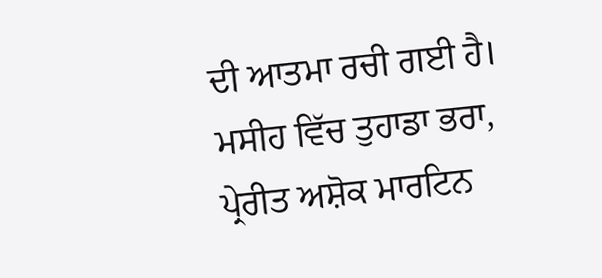ਦੀ ਆਤਮਾ ਰਚੀ ਗਈ ਹੈ।
ਮਸੀਹ ਵਿੱਚ ਤੁਹਾਡਾ ਭਰਾ,
ਪ੍ਰੇਰੀਤ ਅਸ਼ੋਕ ਮਾਰਟਿਨ